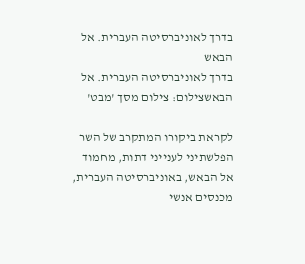בדרך לאוניברסיטה העברית. אל הבאש
בדרך לאוניברסיטה העברית. אל הבאשצילום: צילום מסך 'מבט'

לקראת ביקורו המתקרב של השר הפלשתיני לענייני דתות, מחמוד אל הבאש, באוניברסיטה העברית, מכנסים אנשי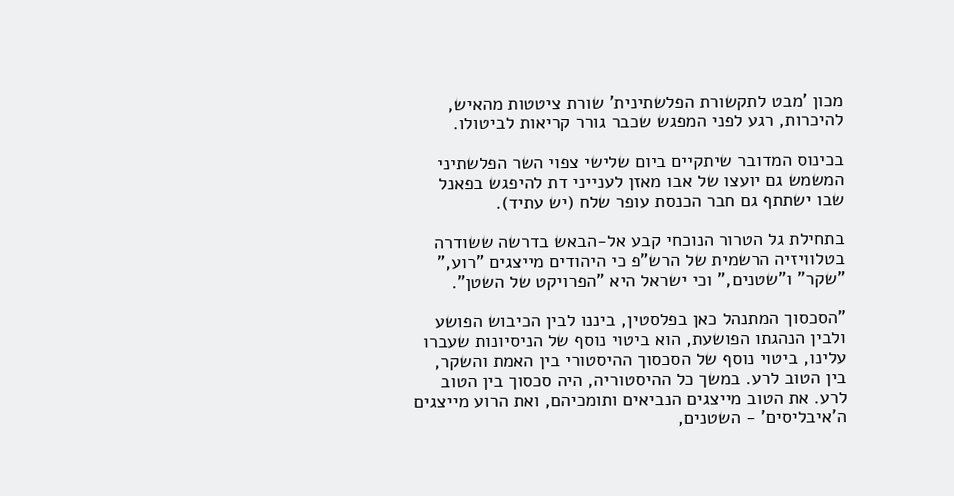מכון 'מבט לתקשורת הפלשתינית' שורת ציטטות מהאיש, להיכרות, רגע לפני המפגש שכבר גורר קריאות לביטולו.

בכינוס המדובר שיתקיים ביום שלישי צפוי השר הפלשתיני המשמש גם יועצו של אבו מאזן לענייני דת להיפגש בפאנל שבו ישתתף גם חבר הכנסת עופר שלח (יש עתיד).

בתחילת גל הטרור הנוכחי קבע אל-הבאש בדרשה ששודרה בטלוויזיה הרשמית של הרש"פ כי היהודים מייצגים "רוע," "שקר" ו"שטנים," וכי ישראל היא "הפרויקט של השטן".

"הסכסוך המתנהל כאן בפלסטין, ביננו לבין הכיבוש הפושע ולבין הנהגתו הפושעת, הוא ביטוי נוסף של הניסיונות שעברו עלינו, ביטוי נוסף של הסכסוך ההיסטורי בין האמת והשקר, בין הטוב לרע. במשך כל ההיסטוריה, היה סכסוך בין הטוב לרע. את הטוב מייצגים הנביאים ותומכיהם, ואת הרוע מייצגים ה'איבליסים' - השטנים,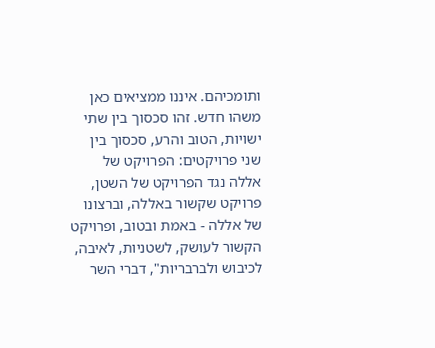ותומכיהם. איננו ממציאים כאן משהו חדש. זהו סכסוך בין שתי ישויות, הטוב והרע, סכסוך בין שני פרויקטים: הפרויקט של אללה נגד הפרויקט של השטן, פרויקט שקשור באללה, וברצונו של אללה - באמת ובטוב, ופרויקט הקשור לעושק, לשטניות, לאיבה, לכיבוש ולברבריות", דברי השר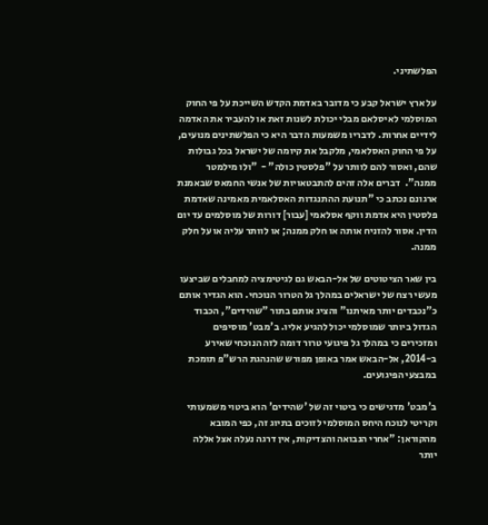הפלשתיני.

על ארץ ישראל קבע כי מדובר באדמת הקדש השייכת על פי החוק המוסלמי לאיסלאם מבלי יכולת לשנות זאת או להעביר את האדמה לידיים אחרות. לדבריו משמעות הדבר היא כי הפלשתינים מנועים, על פי החוק האסלאמי, מלקבל את קיומה של ישראל בכל גבולות שהם, ואסור להם לוותר על "פלסטין כולה" -  "ולו מילמטר ממנה".  דברים אלה זהים להתבטאויות של אנשי החמאס שבאמנת ארגונם נכתב כי "תנועת ההתנגדות האסלאמית מאמינה שאדמת פלסטין היא אדמת ווקף אסלאמי [עבור] דורות של מוסלמים עד יום הדין. אסור להזניח אותה או חלק ממנה; או לוותר עליה או על חלק ממנה.

בין שאר הציטוטים של אל-הבאש גם לגיטימציה למחבלים שביצעו מעשי רצח של ישראלים במהלך גל הטרור הנוכחי. הוא הגדיר אותם כ"נכבדים יותר מאיתנו" והציג אותם בתור "שהידים", הכבוד הגדול ביותר שמוסלמי יכול להגיע אליו. ב'מבט' מוסיפים ומזכירים כי במהלך גל פיגועי טרור דומה לזה הנוכחי שאירע ב-2014, אל-הבאש אמר באופן מפורש שהנהגת הרש"פ תומכת במבצעי הפיגועים.

ב'מבט' מדגישים כי ביטוי זה של 'שהידים' הוא ביטוי משמעותי וקריטי לנוכח היחס המוסלמי לזוכים בתיוג זה, כפי המובא מהקוראן: "אחרי הנבואה והצדיקות, אין דרגה נעלה אצל אללה יותר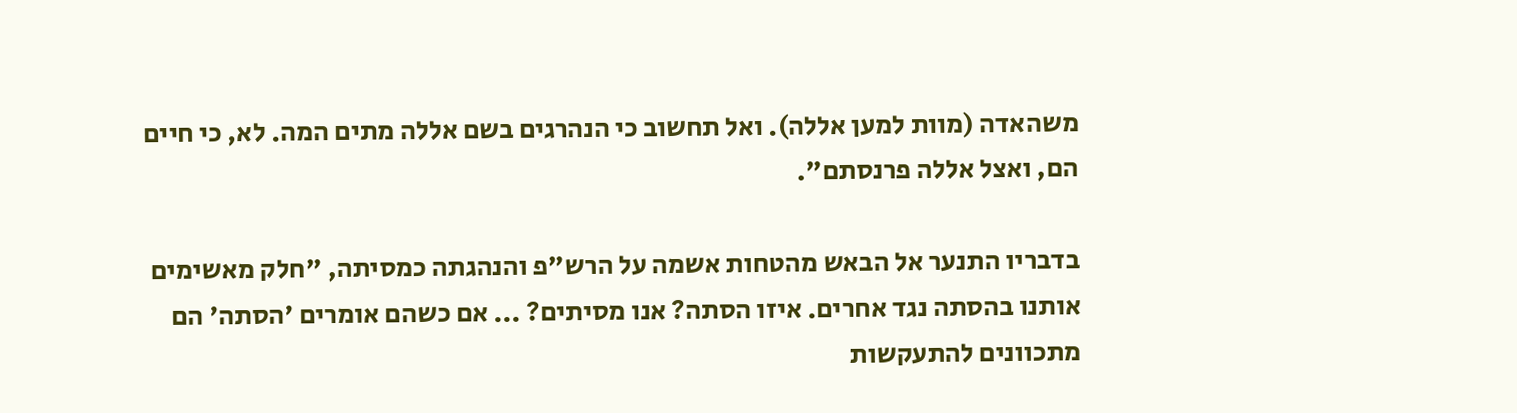משהאדה (מוות למען אללה). ואל תחשוב כי הנהרגים בשם אללה מתים המה. לא, כי חיים הם, ואצל אללה פרנסתם".

בדבריו התנער אל הבאש מהטחות אשמה על הרש"פ והנהגתה כמסיתה, "חלק מאשימים אותנו בהסתה נגד אחרים. איזו הסתה? אנו מסיתים? ... אם כשהם אומרים 'הסתה' הם מתכוונים להתעקשות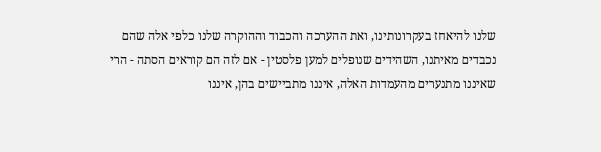שלנו להיאחז בעקרונותינו, ואת ההערכה והכבוד וההוקרה שלנו כלפי אלה שהם נכבדים מאיתנו, השהידים שנופלים למען פלסטין - אם לזה הם קוראים הסתה - הרי שאיננו מתנערים מהעמדות האלה, איננו מתביישים בהן, איננו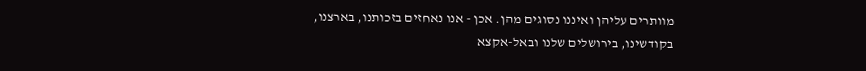מוותרים עליהן ואיננו נסוגים מהן. אכן - אנו נאחזים בזכותנו, בארצנו, בקודשינו, בירושלים שלנו ובאל-אקצא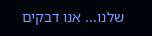שלנו... אנו דבקים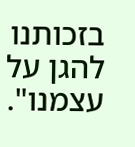בזכותנו להגן על עצמנו".